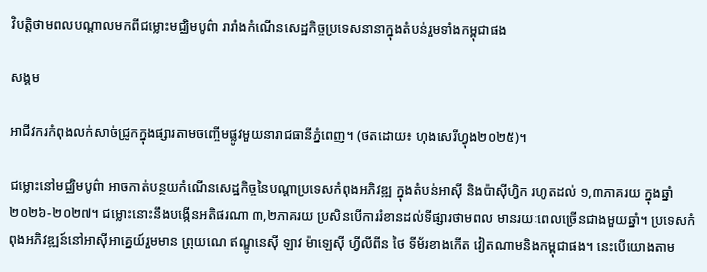វិបត្តិថាមពលបណ្ដាលមកពីជម្លោះមជ្ឈិមបូព៌ា រារាំងកំណើនសេដ្ឋកិច្ចប្រទេសនានាក្នុងតំបន់រួមទាំងកម្ពុជាផង

សង្គម

អាជីវករកំពុងលក់សាច់ជ្រូកក្នុងផ្សារតាមចញ្ចើមផ្លូវមួយនារាជធានីភ្នំពេញ។ (ថតដោយ៖ ហុងសេរីហ្វុង២០២៥)។

ជម្លោះនៅមជ្ឈិមបូព៌ា អាចកាត់បន្ថយកំណើនសេដ្ឋកិច្ចនៃបណ្តាប្រទេសកំពុងអភិវឌ្ឍ ក្នុងតំបន់អាស៊ី និងប៉ាស៊ីហ្វិក រហូតដល់ ១,៣ភាគរយ ក្នុងឆ្នាំ ២០២៦-២០២៧។ ជម្លោះនោះនឹងបង្កើនអតិផរណា ៣,២ភាគរយ ប្រសិនបើការរំខានដល់ទីផ្សារថាមពល មានរយៈពេលច្រើនជាងមួយឆ្នាំ។ ប្រទេសកំពុងអភិវឌ្ឍន៍នៅអាស៊ីអាគ្នេយ៍រួមមាន ព្រុយណេ ឥណ្ឌូនេស៊ី ឡាវ ម៉ាឡេស៊ី ហ្វីលីពីន ថៃ ទីម័រខាងកើត វៀតណាមនិងកម្ពុជាផង។ នេះបើយោងតាម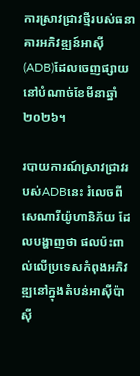ការស្រាវជ្រាវថ្មីរបស់ធនាគារអភិវឌ្ឍន៍អាស៊ី (ADB)ដែលចេញផ្សាយនៅបំណាច់ខែមីនាឆ្នាំ២០២៦។

របាយការណ៍ស្រាវជ្រាវរបស់ADBនេះ រំលេចពីសេណារីយ៉ូហានិភ័យ ដែលបង្ហាញថា ផលប៉ះពាល់លើប្រទេសកំពុងអភិវឌ្ឍនៅក្នុងតំបន់អាស៊ីប៉ាស៊ី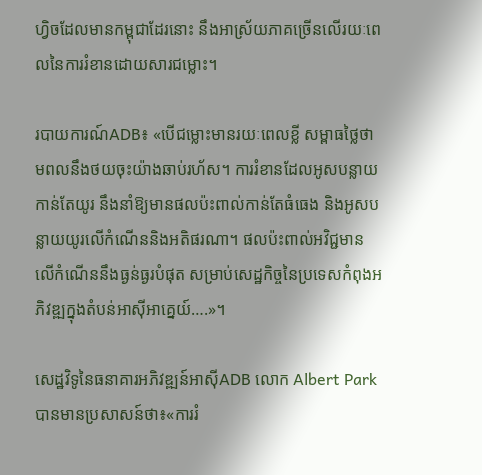ហ្វិចដែលមានកម្ពុជាដែរនោះ នឹងអាស្រ័យភាគច្រើនលើរយៈពេលនៃការរំខានដោយសារជម្លោះ។

របាយការណ៍ADB៖ «បើជម្លោះមានរយៈពេលខ្លី សម្ពាធថ្លៃថាមពលនឹងថយចុះយ៉ាងឆាប់រហ័ស។ ការរំខានដែលអូសបន្លាយកាន់តែយូរ នឹងនាំឱ្យមានផលប៉ះពាល់កាន់តែធំធេង និងអូសបន្លាយយូរលើកំណើននិងអតិផរណា។ ផលប៉ះពាល់អវិជ្ជមានលើកំណើននឹងធ្ងន់ធ្ងរបំផុត សម្រាប់សេដ្ឋកិច្ចនៃប្រទេសកំពុងអភិវឌ្ឍក្នុងតំបន់អាស៊ីអាគ្នេយ៍….»។

សេដ្ឋវិទូនៃធនាគារអភិវឌ្ឍន៍អាស៊ីADB លោក Albert Park បានមានប្រសាសន៍ថា៖«ការរំ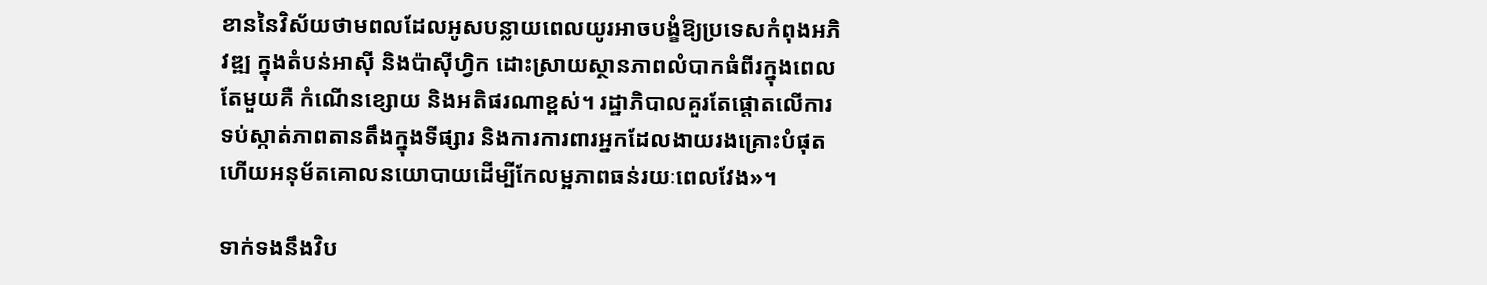ខាននៃវិស័យថាមពលដែលអូសបន្លាយពេលយូរអាចបង្ខំឱ្យប្រទេសកំពុងអភិវឌ្ឍ ក្នុងតំបន់អាស៊ី និងប៉ាស៊ីហ្វិក ដោះស្រាយស្ថានភាពលំបាកធំពីរក្នុងពេលតែមួយគឺ កំណើនខ្សោយ និងអតិផរណាខ្ពស់។ រដ្ឋាភិបាលគួរតែផ្តោតលើការទប់ស្កាត់ភាពតានតឹងក្នុងទីផ្សារ និងការការពារអ្នកដែលងាយរងគ្រោះបំផុត ហើយអនុម័តគោលនយោបាយដើម្បីកែលម្អភាពធន់រយៈពេលវែង»។

ទាក់ទងនឹងវិប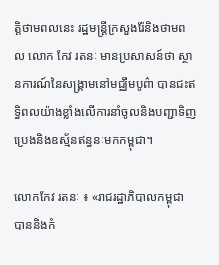ត្តិថាមពលនេះ រដ្ឋមន្រ្តីក្រសួងរ៉ែនិងថាមពល លោក កែវ រតនៈ មានប្រសាសន៍ថា ស្ថានការណ៍នៃសង្គ្រាមនៅមជ្ឈឹមបូព៌ា បានជះឥទ្ធិពលយ៉ាងខ្លាំងលើការនាំចូលនិងបញ្ជាទិញប្រេងនិងឧស្ម័នឥន្ធនៈមកកម្ពុជា។

លោកកែវ រតនៈ ៖ «រាជរដ្ឋាភិបាលកម្ពុជា បាននិងកំ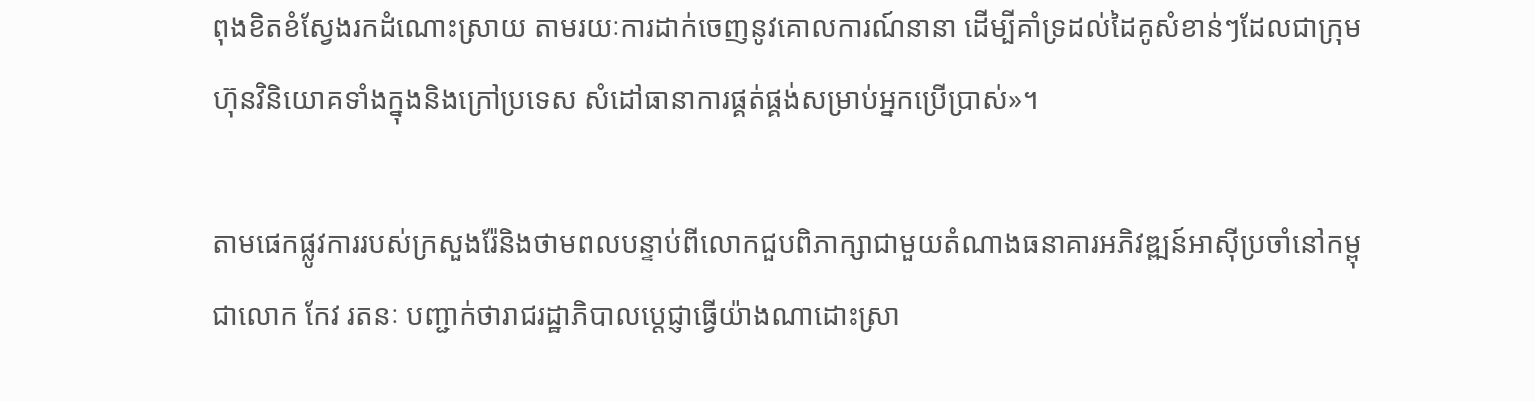ពុងខិតខំស្វែងរកដំណោះស្រាយ តាមរយៈការដាក់ចេញនូវគោលការណ៍នានា ដើម្បីគាំទ្រដល់ដៃគូសំខាន់ៗដែលជាក្រុមហ៊ុនវិនិយោគទាំងក្នុងនិងក្រៅប្រទេស សំដៅធានាការផ្គត់ផ្គង់សម្រាប់អ្នកប្រើប្រាស់»។

តាមផេកផ្លូវការរបស់ក្រសួងរ៉ែនិងថាមពលបន្ទាប់ពីលោកជួបពិភាក្សាជាមួយតំណាងធនាគារអភិវឌ្ឍន៍អាស៊ីប្រចាំនៅកម្ពុជាលោក កែវ រតនៈ បញ្ជាក់ថារាជរដ្ឋាភិបាលប្ដេជ្ញាធ្វើយ៉ាងណាដោះស្រា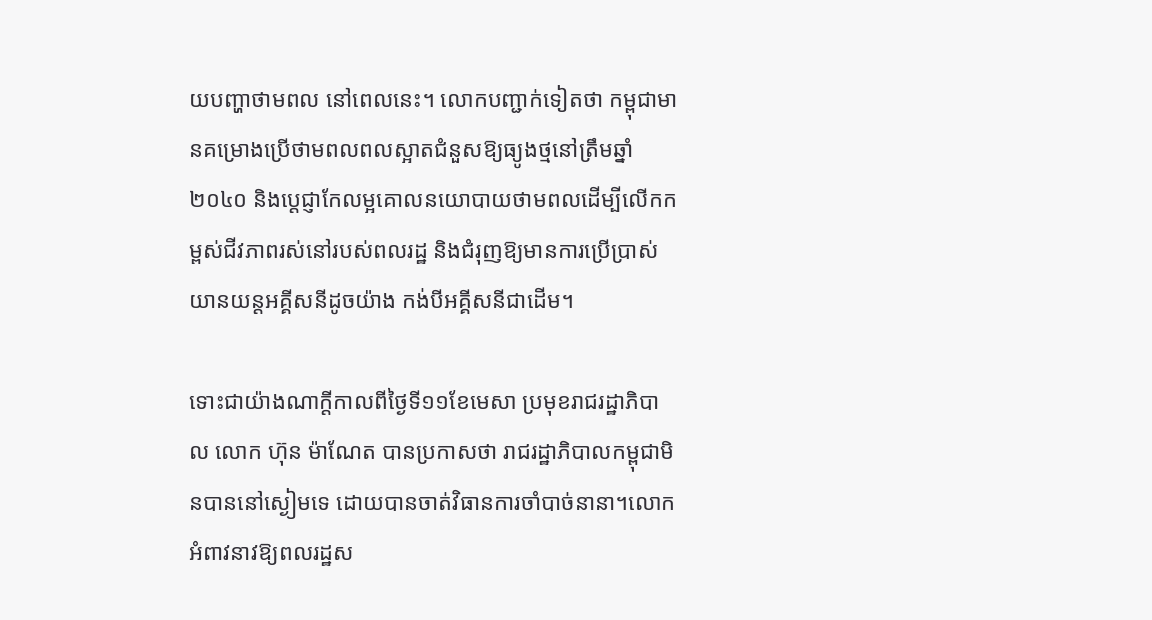យបញ្ហាថាមពល នៅពេលនេះ។ លោកបញ្ជាក់ទៀតថា កម្ពុជាមានគម្រោងប្រើថាមពលពលស្អាតជំនួសឱ្យធ្យូងថ្មនៅត្រឹមឆ្នាំ២០៤០ និងប្ដេជ្ញាកែលម្អគោលនយោបាយថាមពលដើម្បីលើកកម្ពស់ជីវភាពរស់នៅរបស់ពលរដ្ឋ និងជំរុញឱ្យមានការប្រើប្រាស់យានយន្ដអគ្គីសនីដូចយ៉ាង កង់បីអគ្គីសនីជាដើម។

ទោះជាយ៉ាងណាក្ដីកាលពីថ្ងៃទី១១ខែមេសា ប្រមុខរាជរដ្ឋាភិបាល លោក ហ៊ុន ម៉ាណែត បានប្រកាសថា រាជរដ្ឋាភិបាលកម្ពុជាមិនបាននៅស្ងៀមទេ ដោយបានចាត់វិធានការចាំបាច់នានា។លោកអំពាវនាវឱ្យពលរដ្ឋស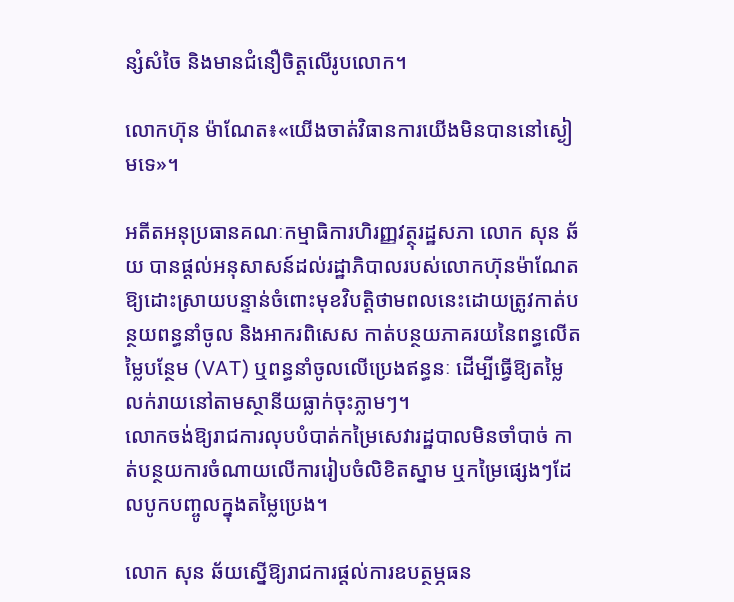ន្សំសំចៃ និងមានជំនឿចិត្តលើរូបលោក។

លោកហ៊ុន ម៉ាណែត៖«យើងចាត់វិធានការយើងមិនបាននៅស្ងៀមទេ»។

អតីតអនុប្រធានគណៈកម្មាធិការហិរញ្ញវត្ថុរដ្ឋសភា លោក សុន ឆ័យ បានផ្ដល់អនុសាសន៍ដល់រដ្ឋាភិបាលរបស់លោកហ៊ុនម៉ាណែតឱ្យដោះស្រាយបន្ទាន់ចំពោះមុខវិបត្តិថាមពលនេះដោយត្រូវកាត់បន្ថយពន្ធនាំចូល និងអាករពិសេស កាត់បន្ថយភាគរយនៃពន្ធលើតម្លៃបន្ថែម (VAT) ឬពន្ធនាំចូលលើប្រេងឥន្ធនៈ ដើម្បីធ្វើឱ្យតម្លៃលក់រាយនៅតាមស្ថានីយធ្លាក់ចុះភ្លាមៗ។
លោកចង់ឱ្យរាជការលុបបំបាត់កម្រៃសេវារដ្ឋបាលមិនចាំបាច់ កាត់បន្ថយការចំណាយលើការរៀបចំលិខិតស្នាម ឬកម្រៃផ្សេងៗដែលបូកបញ្ចូលក្នុងតម្លៃប្រេង។

លោក សុន ឆ័យស្នើឱ្យរាជការផ្ដល់ការឧបត្ថម្ភធន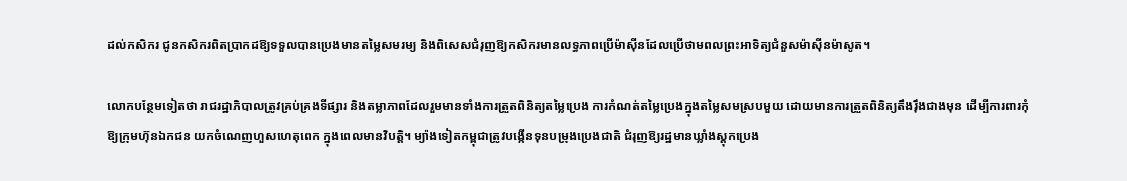ដល់កសិករ ជូនកសិករពិតប្រាកដឱ្យទទួលបានប្រេងមានតម្លៃសមរម្យ និងពិសេសជំរុញឱ្យកសិករមានលទ្ធភាពប្រើម៉ាស៊ីនដែលប្រើថាមពលព្រះអាទិត្យជំនួសម៉ាស៊ីនម៉ាសូត។

លោកបន្ថែមទៀតថា រាជរដ្ឋាភិបាលត្រូវគ្រប់គ្រងទីផ្សារ និងតម្លាភាពដែលរួមមានទាំងការត្រួតពិនិត្យតម្លៃប្រេង ការកំណត់តម្លៃប្រេងក្នុងតម្លៃសមស្របមួយ ដោយមានការត្រួតពិនិត្យតឹងរ៉ឹងជាងមុន ដើម្បីការពារកុំឱ្យក្រុមហ៊ុនឯកជន យកចំណេញហួសហេតុពេក ក្នុងពេលមានវិបត្តិ។ ម្យ៉ាងទៀតកម្ពុជាត្រូវបង្កើនទុនបម្រុងប្រេងជាតិ ជំរុញឱ្យរដ្ឋមានឃ្លាំងស្តុកប្រេង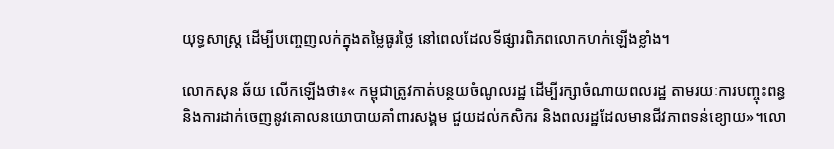យុទ្ធសាស្ត្រ ដើម្បីបញ្ចេញលក់ក្នុងតម្លៃធូរថ្លៃ នៅពេលដែលទីផ្សារពិភពលោកហក់ឡើងខ្លាំង។

លោកសុន ឆ័យ លើកឡើងថា៖« កម្ពុជាត្រូវកាត់បន្ថយចំណូលរដ្ឋ ដើម្បីរក្សាចំណាយពលរដ្ឋ តាមរយៈការបញ្ចុះពន្ធ និងការដាក់ចេញនូវគោលនយោបាយគាំពារសង្គម ជួយដល់កសិករ និងពលរដ្ឋដែលមានជីវភាពទន់ខ្យោយ»។លោ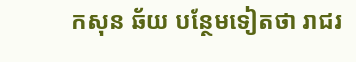កសុន ឆ័យ បន្ថែមទៀតថា រាជរ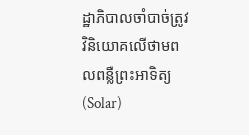ដ្ឋាភិបាលចាំបាច់ត្រូវវិនិយោគលើថាមពលពន្លឺព្រះអាទិត្យ (Solar)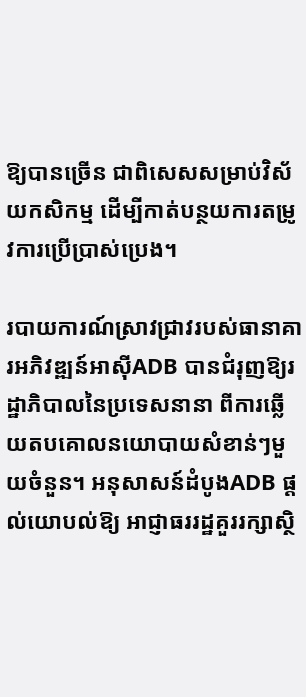ឱ្យបានច្រើន ជាពិសេសសម្រាប់វិស័យកសិកម្ម ដើម្បីកាត់បន្ថយការតម្រូវការប្រើប្រាស់ប្រេង។

របាយការណ៍ស្រាវជ្រាវរបស់ធានាគារអភិវឌ្ឍន៍អាស៊ីADB បានជំរុញឱ្យរដ្ឋាភិបាលនៃប្រទេសនានា ពីការឆ្លើយតបគោលនយោបាយសំខាន់ៗមួយចំនួន។ អនុសាសន៍ដំបូងADB ផ្ដល់យោបល់ឱ្យ អាជ្ញាធររដ្ឋគួររក្សាស្ថិ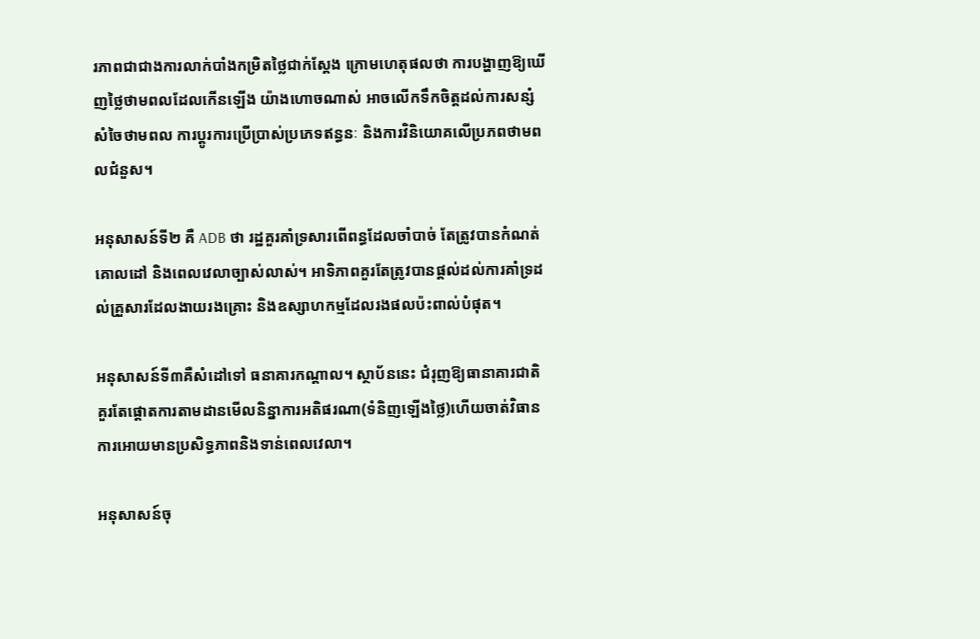រភាពជាជាងការលាក់បាំងកម្រិតថ្លៃជាក់ស្តែង ក្រោមហេតុផលថា ការបង្ហាញឱ្យឃើញថ្លៃថាមពលដែលកើនឡើង យ៉ាងហោចណាស់ អាចលើកទឹកចិត្តដល់ការសន្សំសំចៃថាមពល ការប្តូរការប្រើប្រាស់ប្រភេទឥន្ធនៈ និងការវិនិយោគលើប្រភពថាមពលជំនួស។

អនុសាសន៍ទី២ គឺ ADB ថា រដ្ឋគួរគាំទ្រសារពើពន្ធដែលចាំបាច់ តែត្រូវបានកំណត់គោលដៅ និងពេលវេលាច្បាស់លាស់។ អាទិភាពគួរតែត្រូវបានផ្តល់ដល់ការគាំទ្រដល់គ្រួសារដែលងាយរងគ្រោះ និងឧស្សាហកម្មដែលរងផលប៉ះពាល់បំផុត។

អនុសាសន៍ទី៣គឺសំដៅទៅ ធនាគារកណ្តាល។ ស្ថាប័ននេះ ជំរុញឱ្យធានាគារជាតិ គួរតែផ្តោតការតាមដានមើលនិន្នាការអតិផរណា(ទំនិញឡើងថ្លៃ)ហើយចាត់វិធានការអោយមានប្រសិទ្ធភាពនិងទាន់ពេលវេលា។

អនុសាសន៍ចុ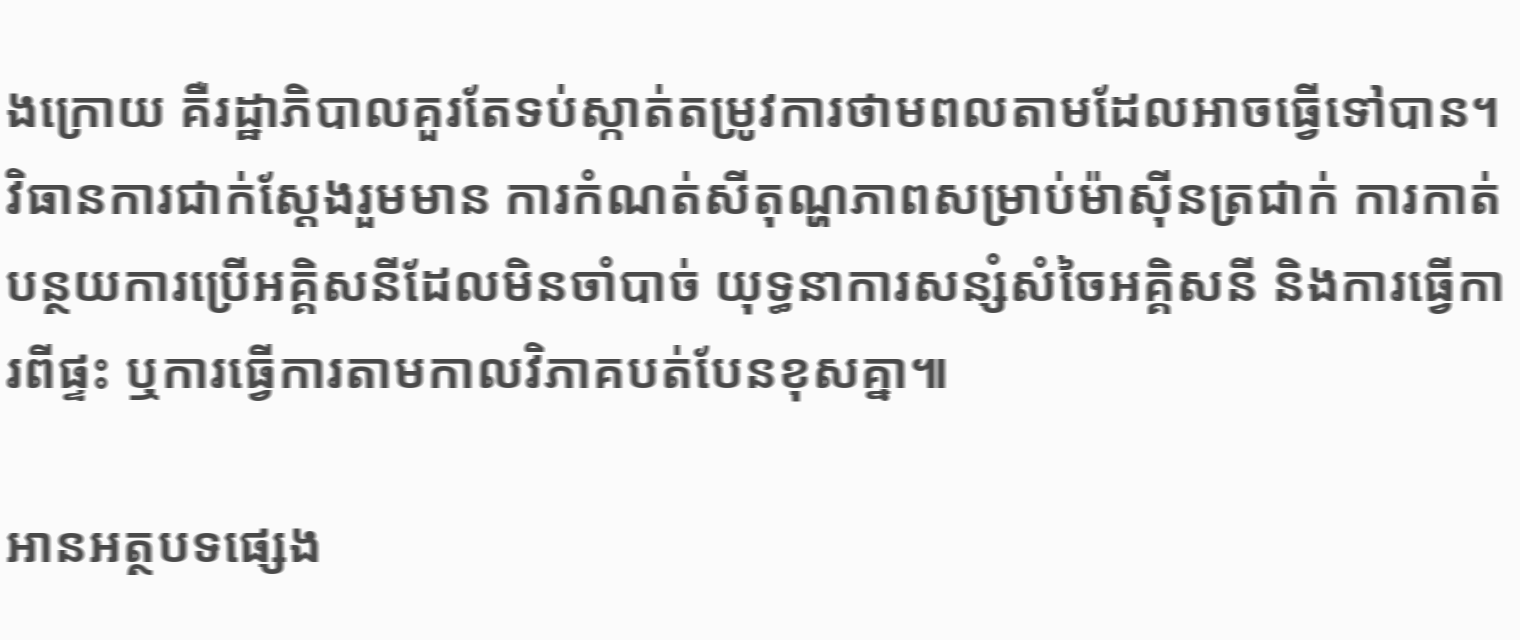ងក្រោយ គឺរដ្ឋាភិបាលគួរតែទប់ស្កាត់តម្រូវការថាមពលតាមដែលអាចធ្វើទៅបាន។ វិធានការជាក់ស្តែងរួមមាន ការកំណត់សីតុណ្ហភាពសម្រាប់ម៉ាស៊ីនត្រជាក់ ការកាត់បន្ថយការប្រើអគ្គិសនីដែលមិនចាំបាច់ យុទ្ធនាការសន្សំសំចៃអគ្គិសនី និងការធ្វើការពីផ្ទះ ឬការធ្វើការតាមកាលវិភាគបត់បែនខុសគ្នា៕

អានអត្ថបទផ្សេង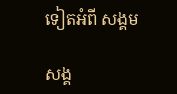ទៀតអំពី សង្គម

សង្គ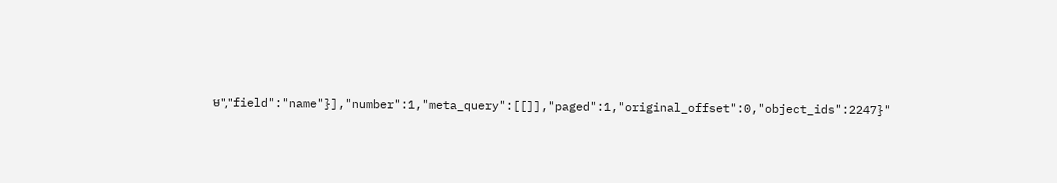ម","field":"name"}],"number":1,"meta_query":[[]],"paged":1,"original_offset":0,"object_ids":2247}"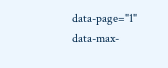data-page="1" data-max-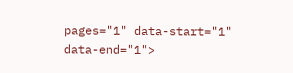pages="1" data-start="1" data-end="1">